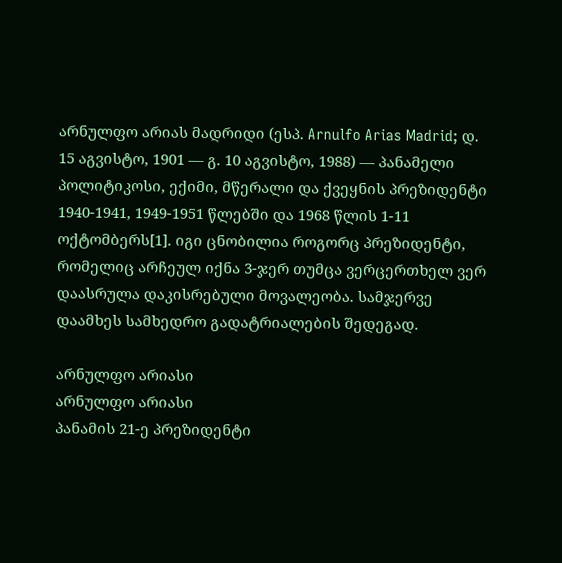არნულფო არიას მადრიდი (ესპ. Arnulfo Arias Madrid; დ. 15 აგვისტო, 1901 — გ. 10 აგვისტო, 1988) — პანამელი პოლიტიკოსი, ექიმი, მწერალი და ქვეყნის პრეზიდენტი 1940-1941, 1949-1951 წლებში და 1968 წლის 1-11 ოქტომბერს[1]. იგი ცნობილია როგორც პრეზიდენტი, რომელიც არჩეულ იქნა 3-ჯერ თუმცა ვერცერთხელ ვერ დაასრულა დაკისრებული მოვალეობა. სამჯერვე დაამხეს სამხედრო გადატრიალების შედეგად.

არნულფო არიასი
არნულფო არიასი
პანამის 21-ე პრეზიდენტი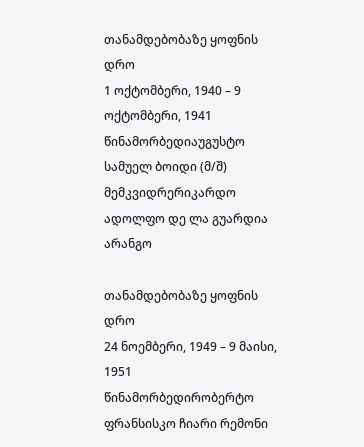თანამდებობაზე ყოფნის დრო
1 ოქტომბერი, 1940 – 9 ოქტომბერი, 1941
წინამორბედიაუგუსტო სამუელ ბოიდი (მ/შ)
მემკვიდრერიკარდო ადოლფო დე ლა გუარდია არანგო

თანამდებობაზე ყოფნის დრო
24 ნოემბერი, 1949 – 9 მაისი, 1951
წინამორბედირობერტო ფრანსისკო ჩიარი რემონი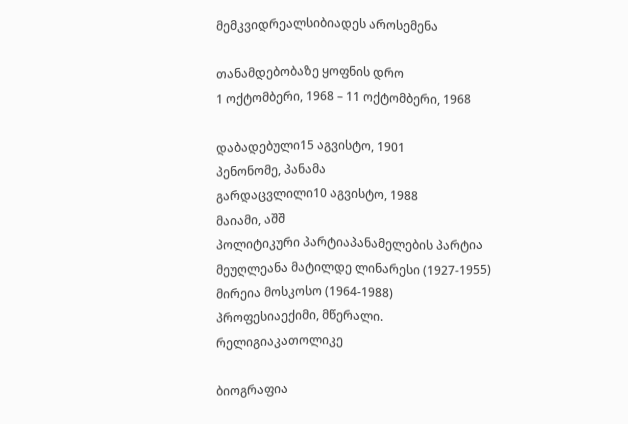მემკვიდრეალსიბიადეს აროსემენა

თანამდებობაზე ყოფნის დრო
1 ოქტომბერი, 1968 – 11 ოქტომბერი, 1968

დაბადებული15 აგვისტო, 1901
პენონომე, პანამა
გარდაცვლილი10 აგვისტო, 1988
მაიამი, აშშ
პოლიტიკური პარტიაპანამელების პარტია
მეუღლეანა მატილდე ლინარესი (1927-1955)
მირეია მოსკოსო (1964-1988)
პროფესიაექიმი, მწერალი.
რელიგიაკათოლიკე

ბიოგრაფია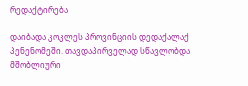რედაქტირება

დაიბადა კოკლეს პროვინციის დედაქალაქ პენენომეში. თავდაპირველად სწავლობდა მშობლიური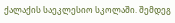ქალაქის საეკლესიო სკოლაში. შემდეგ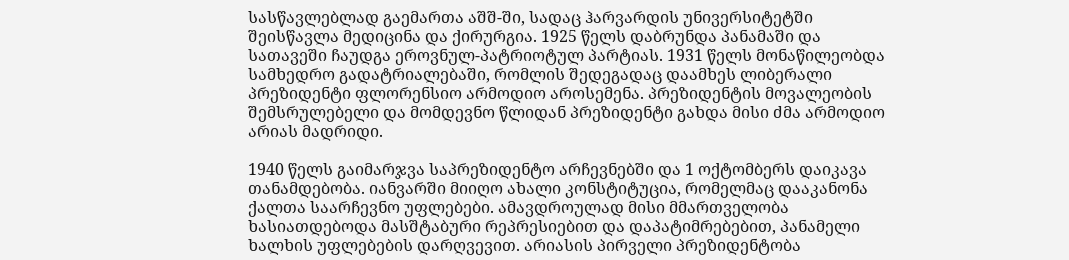სასწავლებლად გაემართა აშშ-ში, სადაც ჰარვარდის უნივერსიტეტში შეისწავლა მედიცინა და ქირურგია. 1925 წელს დაბრუნდა პანამაში და სათავეში ჩაუდგა ეროვნულ-პატრიოტულ პარტიას. 1931 წელს მონაწილეობდა სამხედრო გადატრიალებაში, რომლის შედეგადაც დაამხეს ლიბერალი პრეზიდენტი ფლორენსიო არმოდიო აროსემენა. პრეზიდენტის მოვალეობის შემსრულებელი და მომდევნო წლიდან პრეზიდენტი გახდა მისი ძმა არმოდიო არიას მადრიდი.

1940 წელს გაიმარჯვა საპრეზიდენტო არჩევნებში და 1 ოქტომბერს დაიკავა თანამდებობა. იანვარში მიიღო ახალი კონსტიტუცია, რომელმაც დააკანონა ქალთა საარჩევნო უფლებები. ამავდროულად მისი მმართველობა ხასიათდებოდა მასშტაბური რეპრესიებით და დაპატიმრებებით, პანამელი ხალხის უფლებების დარღვევით. არიასის პირველი პრეზიდენტობა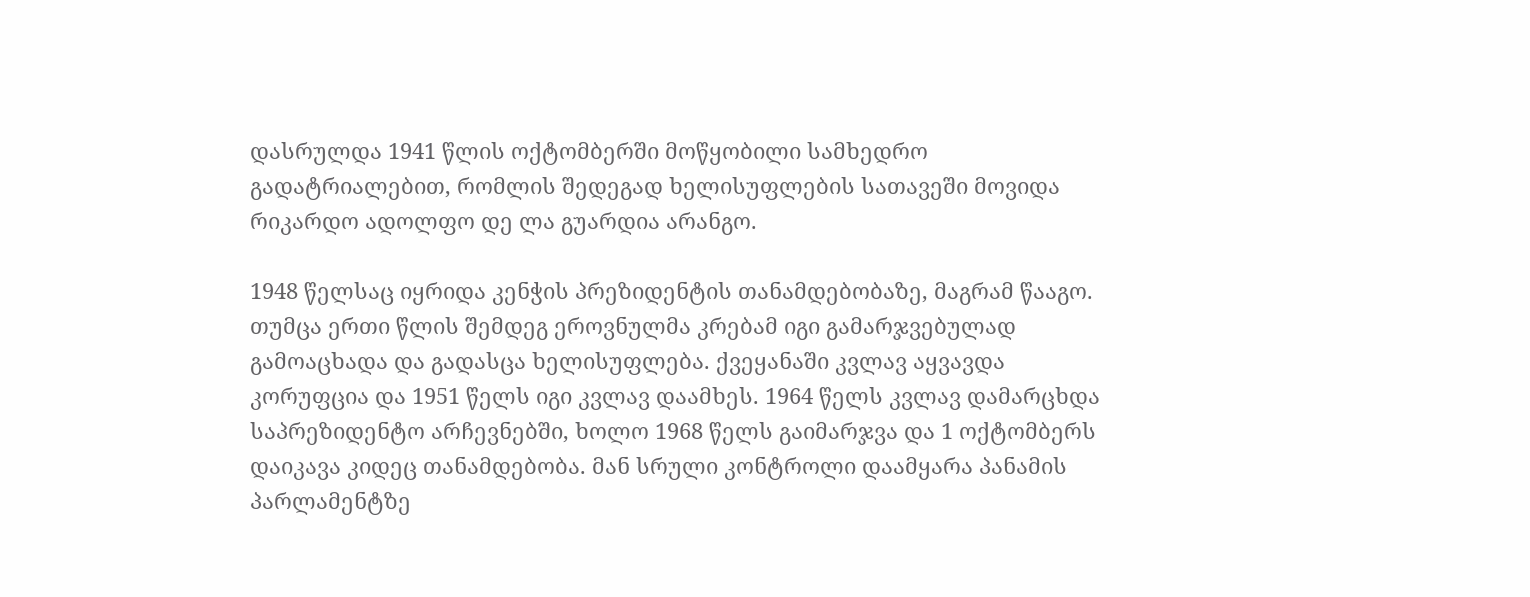დასრულდა 1941 წლის ოქტომბერში მოწყობილი სამხედრო გადატრიალებით, რომლის შედეგად ხელისუფლების სათავეში მოვიდა რიკარდო ადოლფო დე ლა გუარდია არანგო.

1948 წელსაც იყრიდა კენჭის პრეზიდენტის თანამდებობაზე, მაგრამ წააგო. თუმცა ერთი წლის შემდეგ ეროვნულმა კრებამ იგი გამარჯვებულად გამოაცხადა და გადასცა ხელისუფლება. ქვეყანაში კვლავ აყვავდა კორუფცია და 1951 წელს იგი კვლავ დაამხეს. 1964 წელს კვლავ დამარცხდა საპრეზიდენტო არჩევნებში, ხოლო 1968 წელს გაიმარჯვა და 1 ოქტომბერს დაიკავა კიდეც თანამდებობა. მან სრული კონტროლი დაამყარა პანამის პარლამენტზე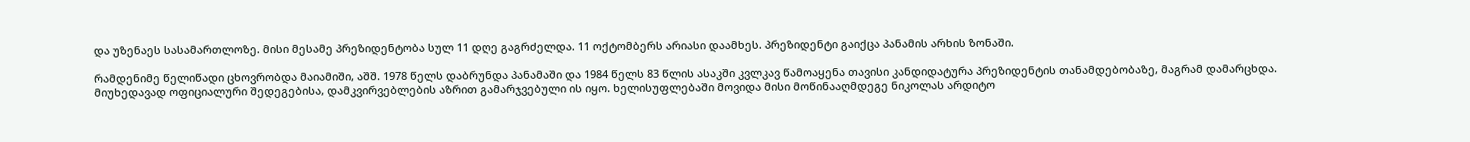და უზენაეს სასამართლოზე. მისი მესამე პრეზიდენტობა სულ 11 დღე გაგრძელდა. 11 ოქტომბერს არიასი დაამხეს. პრეზიდენტი გაიქცა პანამის არხის ზონაში.

რამდენიმე წელიწადი ცხოვრობდა მაიამიში, აშშ. 1978 წელს დაბრუნდა პანამაში და 1984 წელს 83 წლის ასაკში კვლკავ წამოაყენა თავისი კანდიდატურა პრეზიდენტის თანამდებობაზე, მაგრამ დამარცხდა. მიუხედავად ოფიციალური შედეგებისა, დამკვირვებლების აზრით გამარჯვებული ის იყო. ხელისუფლებაში მოვიდა მისი მოწინააღმდეგე ნიკოლას არდიტო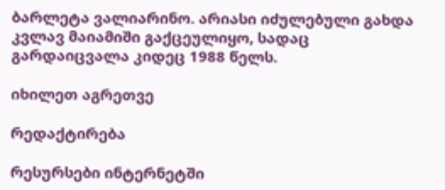ბარლეტა ვალიარინო. არიასი იძულებული გახდა კვლავ მაიამიში გაქცეულიყო, სადაც გარდაიცვალა კიდეც 1988 წელს.

იხილეთ აგრეთვე

რედაქტირება

რესურსები ინტერნეტში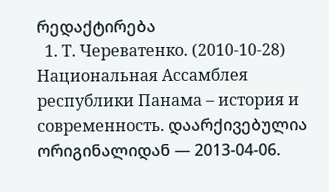რედაქტირება
  1. Т. Череватенко. (2010-10-28) Национальная Ассамблея республики Панама – история и современность. დაარქივებულია ორიგინალიდან — 2013-04-06.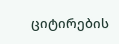ციტირების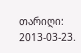თარიღი: 2013-03-23.